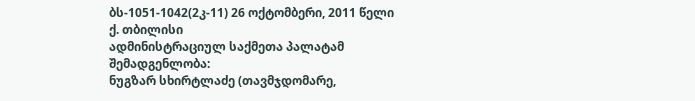ბს-1051-1042(2კ-11) 26 ოქტომბერი, 2011 წელი
ქ. თბილისი
ადმინისტრაციულ საქმეთა პალატამ
შემადგენლობა:
ნუგზარ სხირტლაძე (თავმჯდომარე,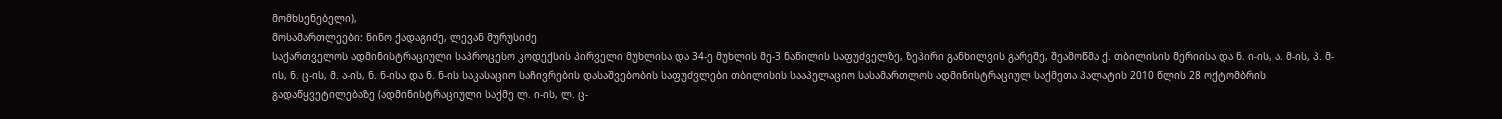მომხსენებელი),
მოსამართლეები: ნინო ქადაგიძე, ლევან მურუსიძე
საქართველოს ადმინისტრაციული საპროცესო კოდექსის პირველი მუხლისა და 34-ე მუხლის მე-3 ნაწილის საფუძველზე, ზეპირი განხილვის გარეშე, შეამოწმა ქ. თბილისის მერიისა და ნ. ი-ის, ა. მ-ის, პ. მ-ის, ნ. ც-ის, მ. ა-ის, ნ. ნ-ისა და ნ. ნ-ის საკასაციო საჩივრების დასაშვებობის საფუძვლები თბილისის სააპელაციო სასამართლოს ადმინისტრაციულ საქმეთა პალატის 2010 წლის 28 ოქტომბრის გადაწყვეტილებაზე (ადმინისტრაციული საქმე ლ. ი-ის, ლ. ც-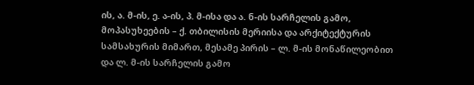ის, ა. მ-ის, ე. ა-ის, პ. მ-ისა და ა. ნ-ის სარჩელის გამო, მოპასუხეების – ქ. თბილისის მერიისა და არქიტექტურის სამსახურის მიმართ, მესამე პირის – ლ. მ-ის მონაწილეობით და ლ. მ-ის სარჩელის გამო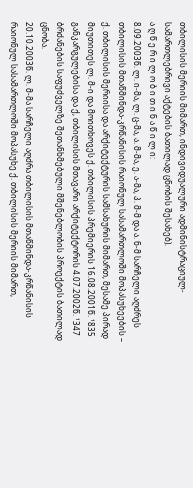თბილისის მერიის მიმართ, ინდივიდუალური ადმინისტრაციულ-სამართლებრივი აქტების ბათილად ცნობის შესახებ).
ა ღ წ ე რ ი ლ ო ბ ი თ ი ნ ა წ ი ლ ი:
8.09.2003წ. ლ. ი-მა, ლ. ც-მა, ა. მ-მა, ე. ა-მა, პ. მ-მ და ა. ნ-მ სარჩელი აღძრეს თბილისის მთაწმინდა-კრწანისის რაიონულ სასამართლოში მოპასუხეების – ქ. თბილისის მერიისა და არქიტექტურის სამსახურის მიმართ, მესამე პირად მიუთითეს ლ. მ-ი და მოითხოვეს ქ. თბილისის პრემიერის 16.08.2001წ. ¹835 განკარგულებისა და ქ, თბილისის მთავარი არქიტექტორის 4.07.2002წ. ¹347 ბრძანების საფუძველზე შეთანხმებული მშენებლობის პროექტის ბათილად ცნობა.
20.10.2003წ. ლ. მ-მა სარჩელი აღძრა თბილისის მთაწმინდა-კრწანისის რაიონულ სასამართლოში მოპასუხე ქ. თბილისის მერიის მიმართ,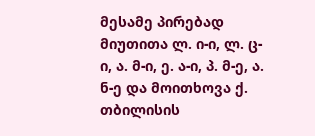მესამე პირებად მიუთითა ლ. ი-ი, ლ. ც-ი, ა. მ-ი, ე. ა-ი, პ. მ-ე, ა. ნ-ე და მოითხოვა ქ. თბილისის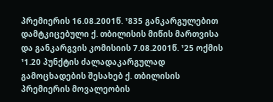პრემიერის 16.08.2001წ. ¹835 განკარგულებით დამტკიცებული ქ. თბილისის მიწის მართვისა და განკარგვის კომისიის 7.08.2001წ. ¹25 ოქმის ¹1.20 პუნქტის ძალადაკარგულად გამოცხადების შესახებ ქ. თბილისის პრემიერის მოვალეობის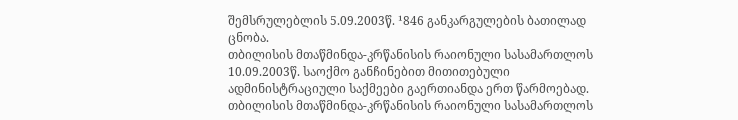შემსრულებლის 5.09.2003წ. ¹846 განკარგულების ბათილად ცნობა.
თბილისის მთაწმინდა-კრწანისის რაიონული სასამართლოს 10.09.2003წ. საოქმო განჩინებით მითითებული ადმინისტრაციული საქმეები გაერთიანდა ერთ წარმოებად.
თბილისის მთაწმინდა-კრწანისის რაიონული სასამართლოს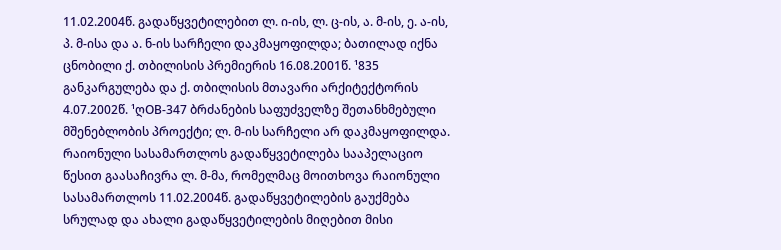11.02.2004წ. გადაწყვეტილებით ლ. ი-ის, ლ. ც-ის, ა. მ-ის, ე. ა-ის, პ. მ-ისა და ა. ნ-ის სარჩელი დაკმაყოფილდა; ბათილად იქნა ცნობილი ქ. თბილისის პრემიერის 16.08.2001წ. ¹835 განკარგულება და ქ. თბილისის მთავარი არქიტექტორის 4.07.2002წ. ¹ღOB-347 ბრძანების საფუძველზე შეთანხმებული მშენებლობის პროექტი; ლ. მ-ის სარჩელი არ დაკმაყოფილდა.
რაიონული სასამართლოს გადაწყვეტილება სააპელაციო წესით გაასაჩივრა ლ. მ-მა, რომელმაც მოითხოვა რაიონული სასამართლოს 11.02.2004წ. გადაწყვეტილების გაუქმება სრულად და ახალი გადაწყვეტილების მიღებით მისი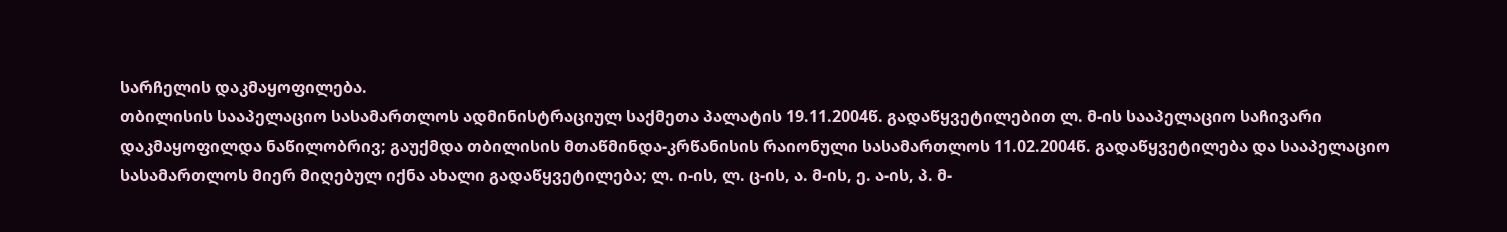სარჩელის დაკმაყოფილება.
თბილისის სააპელაციო სასამართლოს ადმინისტრაციულ საქმეთა პალატის 19.11.2004წ. გადაწყვეტილებით ლ. მ-ის სააპელაციო საჩივარი დაკმაყოფილდა ნაწილობრივ; გაუქმდა თბილისის მთაწმინდა-კრწანისის რაიონული სასამართლოს 11.02.2004წ. გადაწყვეტილება და სააპელაციო სასამართლოს მიერ მიღებულ იქნა ახალი გადაწყვეტილება; ლ. ი-ის, ლ. ც-ის, ა. მ-ის, ე. ა-ის, პ. მ-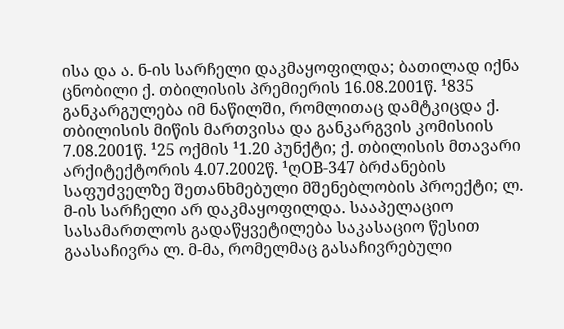ისა და ა. ნ-ის სარჩელი დაკმაყოფილდა; ბათილად იქნა ცნობილი ქ. თბილისის პრემიერის 16.08.2001წ. ¹835 განკარგულება იმ ნაწილში, რომლითაც დამტკიცდა ქ. თბილისის მიწის მართვისა და განკარგვის კომისიის 7.08.2001წ. ¹25 ოქმის ¹1.20 პუნქტი; ქ. თბილისის მთავარი არქიტექტორის 4.07.2002წ. ¹ღOB-347 ბრძანების საფუძველზე შეთანხმებული მშენებლობის პროექტი; ლ. მ-ის სარჩელი არ დაკმაყოფილდა. სააპელაციო სასამართლოს გადაწყვეტილება საკასაციო წესით გაასაჩივრა ლ. მ-მა, რომელმაც გასაჩივრებული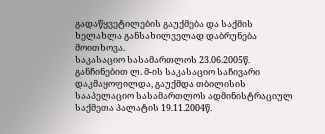გადაწყვეტილების გაუქმება და საქმის ხელახლა განსახილველად დაბრუნება მოითხოვა.
საკასაციო სასამართლოს 23.06.2005წ. განჩინებით ლ. მ-ის საკასაციო საჩივარი დაკმაყოფილდა, გაუქმდა თბილისის სააპელაციო სასამართლოს ადმინისტრაციულ საქმეთა პალატის 19.11.2004წ.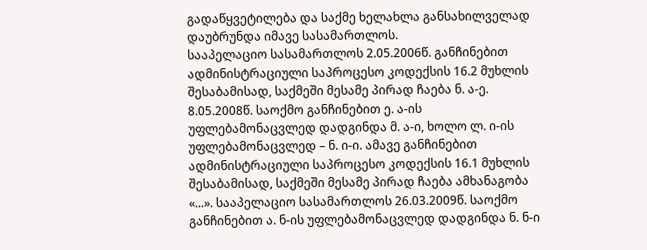გადაწყვეტილება და საქმე ხელახლა განსახილველად დაუბრუნდა იმავე სასამართლოს.
სააპელაციო სასამართლოს 2.05.2006წ. განჩინებით ადმინისტრაციული საპროცესო კოდექსის 16.2 მუხლის შესაბამისად, საქმეში მესამე პირად ჩაება ნ. ა-ე. 8.05.2008წ. საოქმო განჩინებით ე. ა-ის უფლებამონაცვლედ დადგინდა მ. ა-ი, ხოლო ლ. ი-ის უფლებამონაცვლედ – ნ. ი-ი. ამავე განჩინებით ადმინისტრაციული საპროცესო კოდექსის 16.1 მუხლის შესაბამისად, საქმეში მესამე პირად ჩაება ამხანაგობა «...». სააპელაციო სასამართლოს 26.03.2009წ. საოქმო განჩინებით ა. ნ-ის უფლებამონაცვლედ დადგინდა ნ. ნ-ი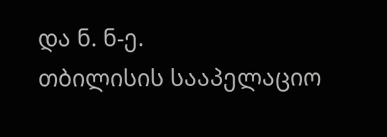და ნ. ნ-ე.
თბილისის სააპელაციო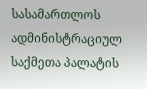სასამართლოს ადმინისტრაციულ საქმეთა პალატის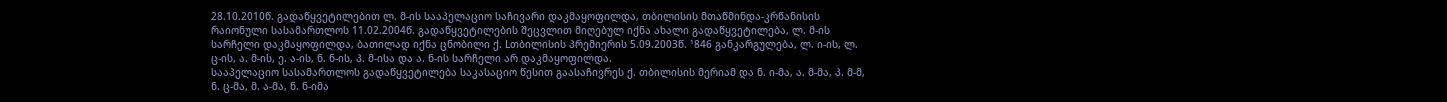28.10.2010წ. გადაწყვეტილებით ლ. მ-ის სააპელაციო საჩივარი დაკმაყოფილდა, თბილისის მთაწმინდა-კრწანისის რაიონული სასამართლოს 11.02.2004წ. გადაწყვეტილების შეცვლით მიღებულ იქნა ახალი გადაწყვეტილება, ლ. მ-ის სარჩელი დაკმაყოფილდა, ბათილად იქნა ცნობილი ქ. Lთბილისის პრემიერის 5.09.2003წ. ¹846 განკარგულება, ლ. ი-ის, ლ. ც-ის, ა. მ-ის, ე. ა-ის, ნ. ნ-ის, პ. მ-ისა და ა. ნ-ის სარჩელი არ დაკმაყოფილდა.
სააპელაციო სასამართლოს გადაწყვეტილება საკასაციო წესით გაასაჩივრეს ქ. თბილისის მერიამ და ნ. ი-მა, ა. მ-მა, პ. მ-მ, ნ. ც-მა, მ. ა-მა, ნ. ნ-იმა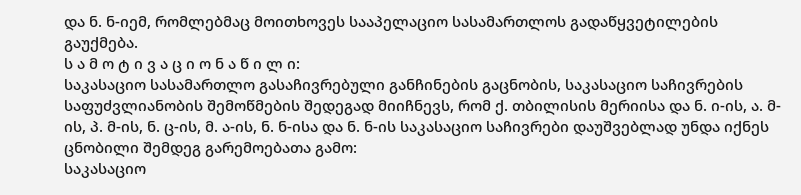და ნ. ნ-იემ, რომლებმაც მოითხოვეს სააპელაციო სასამართლოს გადაწყვეტილების გაუქმება.
ს ა მ ო ტ ი ვ ა ც ი ო ნ ა წ ი ლ ი:
საკასაციო სასამართლო გასაჩივრებული განჩინების გაცნობის, საკასაციო საჩივრების საფუძვლიანობის შემოწმების შედეგად მიიჩნევს, რომ ქ. თბილისის მერიისა და ნ. ი-ის, ა. მ-ის, პ. მ-ის, ნ. ც-ის, მ. ა-ის, ნ. ნ-ისა და ნ. ნ-ის საკასაციო საჩივრები დაუშვებლად უნდა იქნეს ცნობილი შემდეგ გარემოებათა გამო:
საკასაციო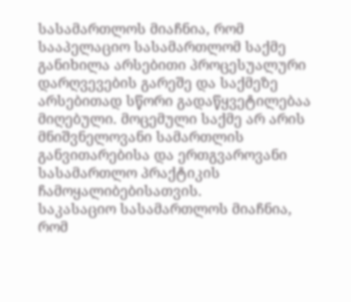სასამართლოს მიაჩნია, რომ სააპელაციო სასამართლომ საქმე განიხილა არსებითი პროცესუალური დარღვევების გარეშე და საქმეზე არსებითად სწორი გადაწყვეტილებაა მიღებული. მოცემული საქმე არ არის მნიშვნელოვანი სამართლის განვითარებისა და ერთგვაროვანი სასამართლო პრაქტიკის ჩამოყალიბებისათვის.
საკასაციო სასამართლოს მიაჩნია, რომ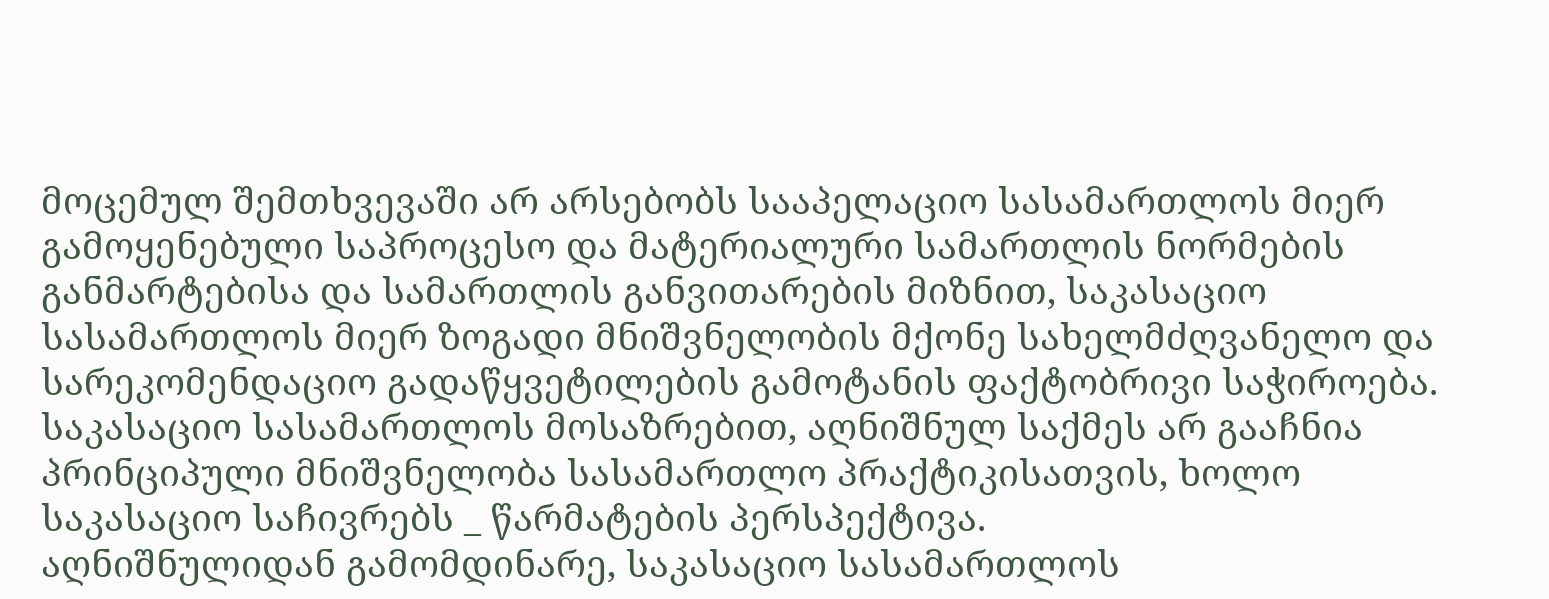მოცემულ შემთხვევაში არ არსებობს სააპელაციო სასამართლოს მიერ გამოყენებული საპროცესო და მატერიალური სამართლის ნორმების განმარტებისა და სამართლის განვითარების მიზნით, საკასაციო სასამართლოს მიერ ზოგადი მნიშვნელობის მქონე სახელმძღვანელო და სარეკომენდაციო გადაწყვეტილების გამოტანის ფაქტობრივი საჭიროება.
საკასაციო სასამართლოს მოსაზრებით, აღნიშნულ საქმეს არ გააჩნია პრინციპული მნიშვნელობა სასამართლო პრაქტიკისათვის, ხოლო საკასაციო საჩივრებს _ წარმატების პერსპექტივა.
აღნიშნულიდან გამომდინარე, საკასაციო სასამართლოს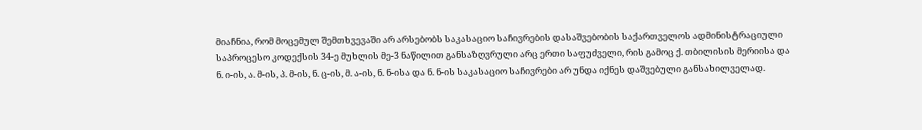მიაჩნია, რომ მოცემულ შემთხვევაში არ არსებობს საკასაციო საჩივრების დასაშვებობის საქართველოს ადმინისტრაციული საპროცესო კოდექსის 34-ე მუხლის მე-3 ნაწილით განსაზღვრული არც ერთი საფუძველი, რის გამოც ქ. თბილისის მერიისა და ნ. ი-ის, ა. მ-ის, პ. მ-ის, ნ. ც-ის, მ. ა-ის, ნ. ნ-ისა და ნ. ნ-ის საკასაციო საჩივრები არ უნდა იქნეს დაშვებული განსახილველად.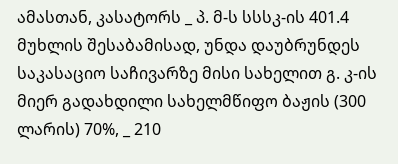ამასთან, კასატორს _ პ. მ-ს სსსკ-ის 401.4 მუხლის შესაბამისად, უნდა დაუბრუნდეს საკასაციო საჩივარზე მისი სახელით გ. კ-ის მიერ გადახდილი სახელმწიფო ბაჟის (300 ლარის) 70%, _ 210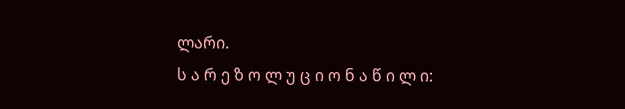ლარი.
ს ა რ ე ზ ო ლ უ ც ი ო ნ ა წ ი ლ ი: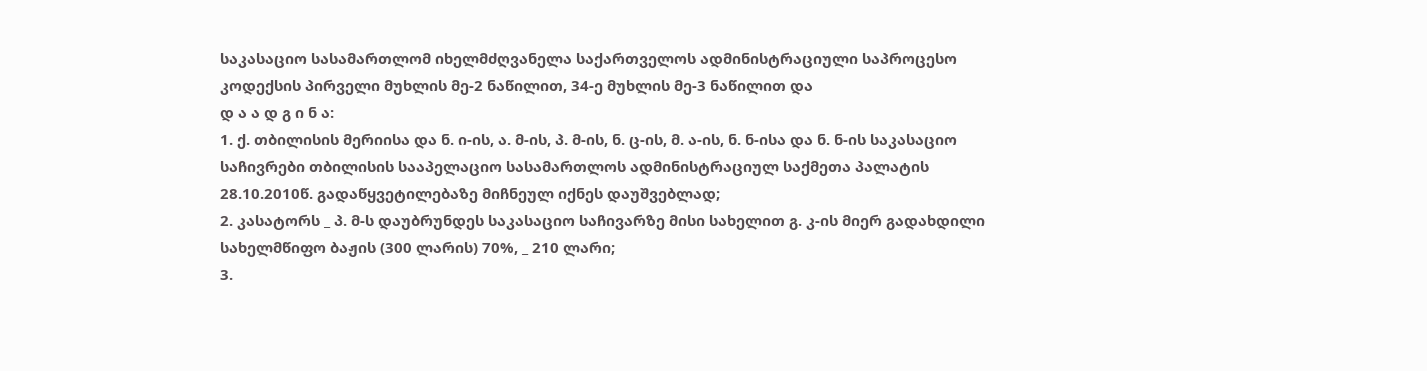საკასაციო სასამართლომ იხელმძღვანელა საქართველოს ადმინისტრაციული საპროცესო კოდექსის პირველი მუხლის მე-2 ნაწილით, 34-ე მუხლის მე-3 ნაწილით და
დ ა ა დ გ ი ნ ა:
1. ქ. თბილისის მერიისა და ნ. ი-ის, ა. მ-ის, პ. მ-ის, ნ. ც-ის, მ. ა-ის, ნ. ნ-ისა და ნ. ნ-ის საკასაციო საჩივრები თბილისის სააპელაციო სასამართლოს ადმინისტრაციულ საქმეთა პალატის 28.10.2010წ. გადაწყვეტილებაზე მიჩნეულ იქნეს დაუშვებლად;
2. კასატორს _ პ. მ-ს დაუბრუნდეს საკასაციო საჩივარზე მისი სახელით გ. კ-ის მიერ გადახდილი სახელმწიფო ბაჟის (300 ლარის) 70%, _ 210 ლარი;
3.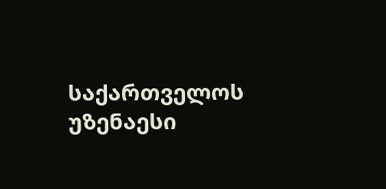საქართველოს უზენაესი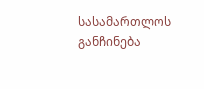სასამართლოს განჩინება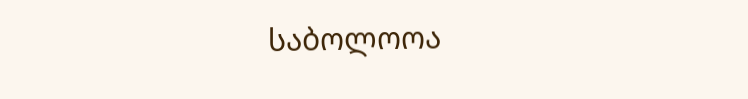საბოლოოა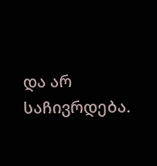და არ საჩივრდება.